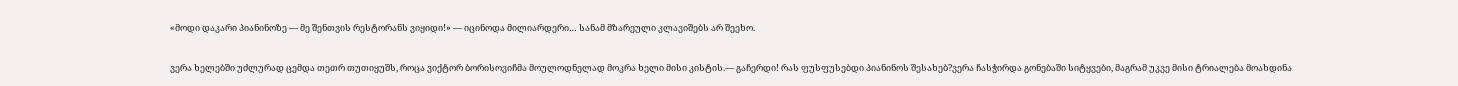«მოდი დაკარი პიანინოზე — მე შენთვის რესტორანს ვიყიდი!» — იცინოდა მილიარდერი… სანამ მზარეული კლავიშებს არ შეეხო.

ვერა ხელებში უძლურად ცემდა თეთრ თუთიყუშს, როცა ვიქტორ ბორისოვიჩმა მოულოდნელად მოკრა ხელი მისი კისტის.— გაჩერდი! რას ფუსფუსებდი პიანინოს შესახებ?ვერა ჩასჭირდა გონებაში სიტყვები, მაგრამ უკვე მისი ტრიალება მოახდინა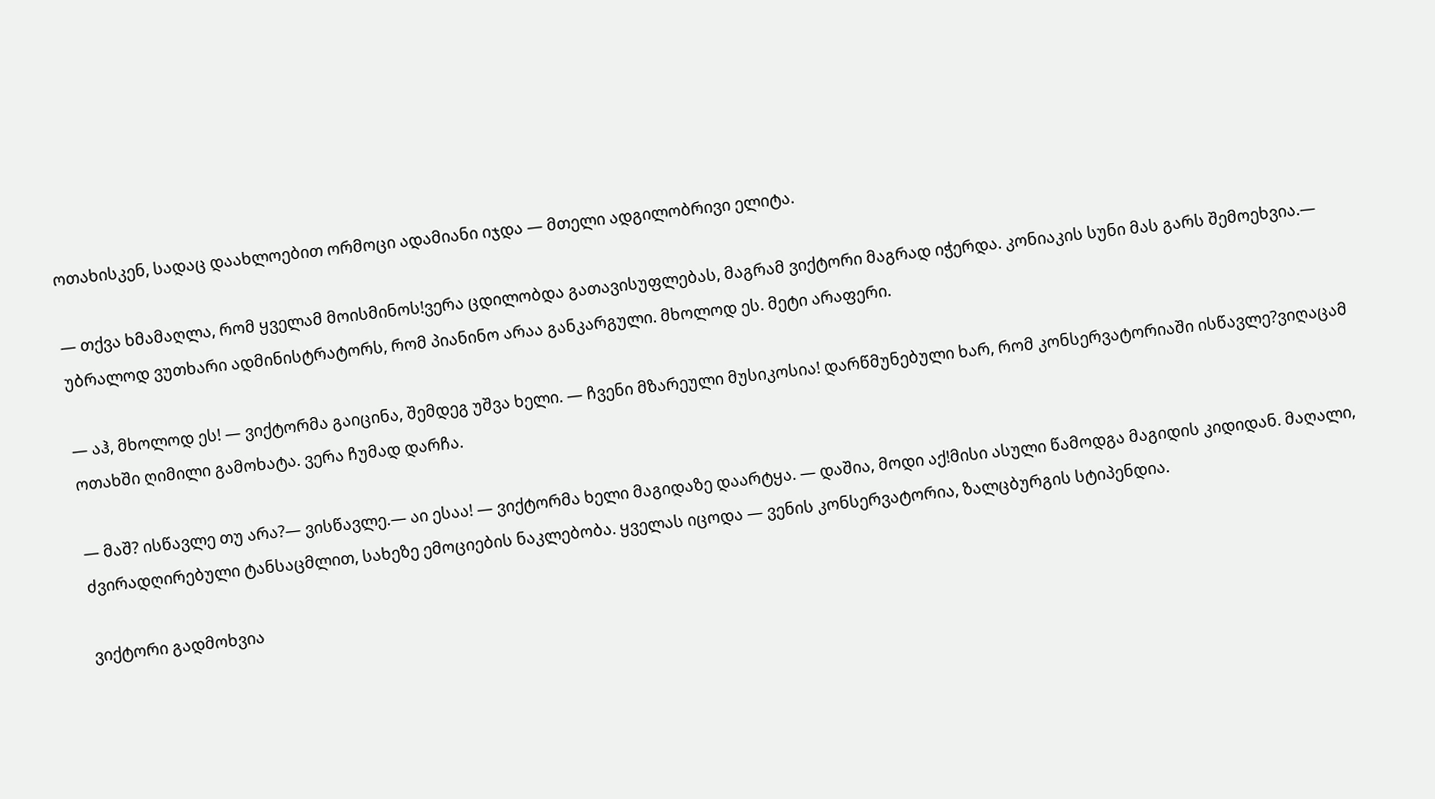ოთახისკენ, სადაც დაახლოებით ორმოცი ადამიანი იჯდა — მთელი ადგილობრივი ელიტა.

— თქვა ხმამაღლა, რომ ყველამ მოისმინოს!ვერა ცდილობდა გათავისუფლებას, მაგრამ ვიქტორი მაგრად იჭერდა. კონიაკის სუნი მას გარს შემოეხვია.— უბრალოდ ვუთხარი ადმინისტრატორს, რომ პიანინო არაა განკარგული. მხოლოდ ეს. მეტი არაფერი.

— აჰ, მხოლოდ ეს! — ვიქტორმა გაიცინა, შემდეგ უშვა ხელი. — ჩვენი მზარეული მუსიკოსია! დარწმუნებული ხარ, რომ კონსერვატორიაში ისწავლე?ვიღაცამ ოთახში ღიმილი გამოხატა. ვერა ჩუმად დარჩა.

— მაშ? ისწავლე თუ არა?— ვისწავლე.— აი ესაა! — ვიქტორმა ხელი მაგიდაზე დაარტყა. — დაშია, მოდი აქ!მისი ასული წამოდგა მაგიდის კიდიდან. მაღალი, ძვირადღირებული ტანსაცმლით, სახეზე ემოციების ნაკლებობა. ყველას იცოდა — ვენის კონსერვატორია, ზალცბურგის სტიპენდია.

ვიქტორი გადმოხვია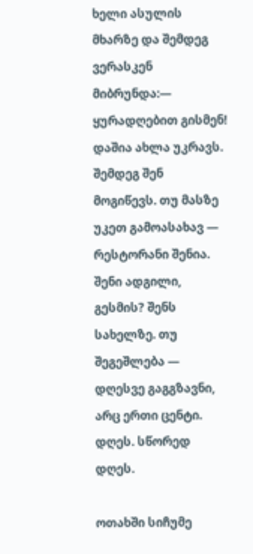ხელი ასულის მხარზე და შემდეგ ვერასკენ მიბრუნდა:— ყურადღებით გისმენ! დაშია ახლა უკრავს. შემდეგ შენ მოგიწევს. თუ მასზე უკეთ გამოასახავ — რესტორანი შენია. შენი ადგილი, გესმის? შენს სახელზე. თუ შეგეშლება — დღესვე გაგგზავნი, არც ერთი ცენტი. დღეს. სწორედ დღეს.

ოთახში სიჩუმე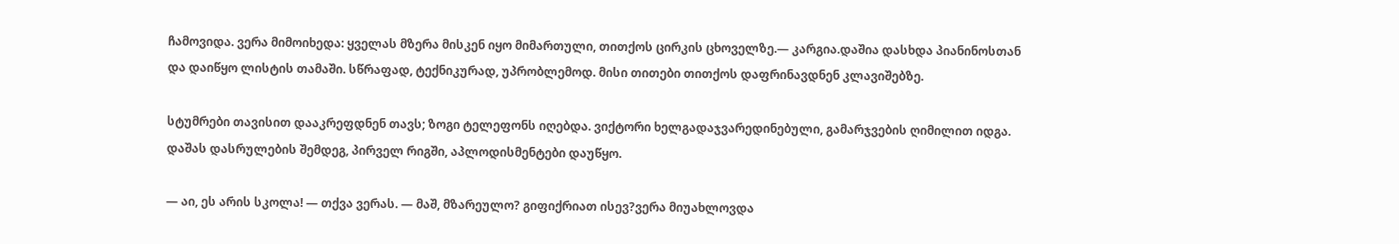ჩამოვიდა. ვერა მიმოიხედა: ყველას მზერა მისკენ იყო მიმართული, თითქოს ცირკის ცხოველზე.— კარგია.დაშია დასხდა პიანინოსთან და დაიწყო ლისტის თამაში. სწრაფად, ტექნიკურად, უპრობლემოდ. მისი თითები თითქოს დაფრინავდნენ კლავიშებზე.

სტუმრები თავისით დააკრეფდნენ თავს; ზოგი ტელეფონს იღებდა. ვიქტორი ხელგადაჯვარედინებული, გამარჯვების ღიმილით იდგა. დაშას დასრულების შემდეგ, პირველ რიგში, აპლოდისმენტები დაუწყო.

— აი, ეს არის სკოლა! — თქვა ვერას. — მაშ, მზარეულო? გიფიქრიათ ისევ?ვერა მიუახლოვდა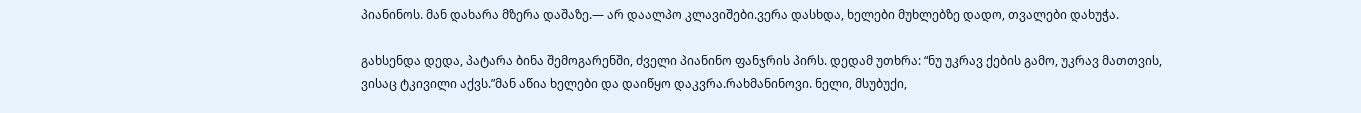პიანინოს. მან დახარა მზერა დაშაზე.— არ დაალპო კლავიშები.ვერა დასხდა, ხელები მუხლებზე დადო, თვალები დახუჭა.

გახსენდა დედა, პატარა ბინა შემოგარენში, ძველი პიანინო ფანჯრის პირს. დედამ უთხრა: “ნუ უკრავ ქების გამო, უკრავ მათთვის, ვისაც ტკივილი აქვს.”მან აწია ხელები და დაიწყო დაკვრა.რახმანინოვი. ნელი, მსუბუქი,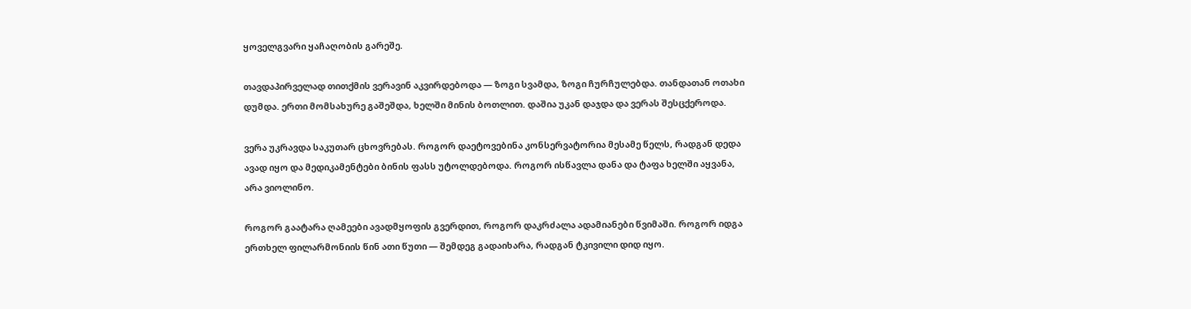ყოველგვარი ყაჩაღობის გარეშე.

თავდაპირველად თითქმის ვერავინ აკვირდებოდა — ზოგი სვამდა, ზოგი ჩურჩულებდა. თანდათან ოთახი დუმდა. ერთი მომსახურე გაშეშდა, ხელში მინის ბოთლით. დაშია უკან დაჯდა და ვერას შესცქეროდა.

ვერა უკრავდა საკუთარ ცხოვრებას. როგორ დაეტოვებინა კონსერვატორია მესამე წელს, რადგან დედა ავად იყო და მედიკამენტები ბინის ფასს უტოლდებოდა. როგორ ისწავლა დანა და ტაფა ხელში აყვანა, არა ვიოლინო.

როგორ გაატარა ღამეები ავადმყოფის გვერდით, როგორ დაკრძალა ადამიანები წვიმაში. როგორ იდგა ერთხელ ფილარმონიის წინ ათი წუთი — შემდეგ გადაიხარა, რადგან ტკივილი დიდ იყო.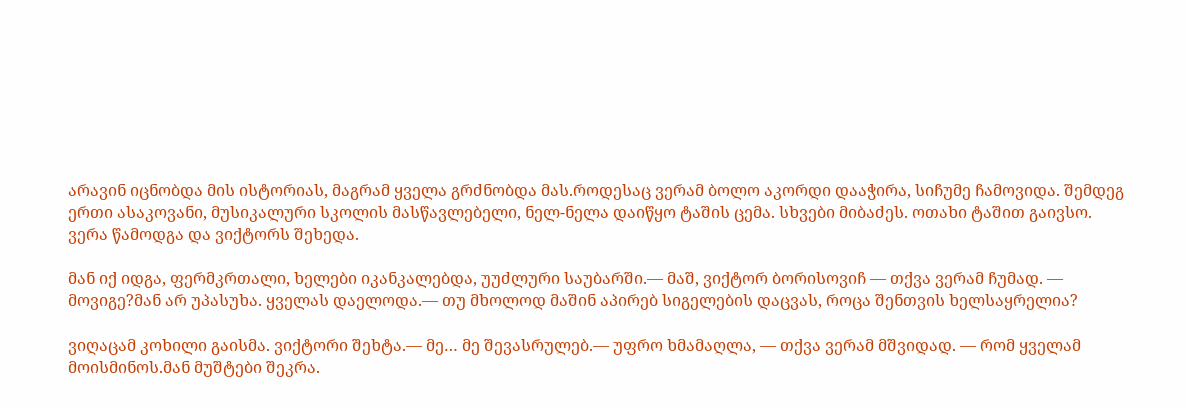არავინ იცნობდა მის ისტორიას, მაგრამ ყველა გრძნობდა მას.როდესაც ვერამ ბოლო აკორდი დააჭირა, სიჩუმე ჩამოვიდა. შემდეგ ერთი ასაკოვანი, მუსიკალური სკოლის მასწავლებელი, ნელ-ნელა დაიწყო ტაშის ცემა. სხვები მიბაძეს. ოთახი ტაშით გაივსო. ვერა წამოდგა და ვიქტორს შეხედა.

მან იქ იდგა, ფერმკრთალი, ხელები იკანკალებდა, უუძლური საუბარში.— მაშ, ვიქტორ ბორისოვიჩ — თქვა ვერამ ჩუმად. — მოვიგე?მან არ უპასუხა. ყველას დაელოდა.— თუ მხოლოდ მაშინ აპირებ სიგელების დაცვას, როცა შენთვის ხელსაყრელია?

ვიღაცამ კოხილი გაისმა. ვიქტორი შეხტა.— მე… მე შევასრულებ.— უფრო ხმამაღლა, — თქვა ვერამ მშვიდად. — რომ ყველამ მოისმინოს.მან მუშტები შეკრა.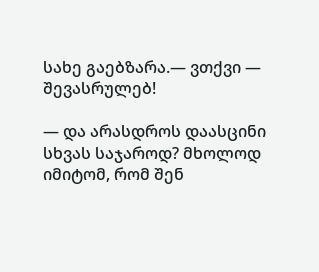სახე გაებზარა.— ვთქვი — შევასრულებ!

— და არასდროს დაასცინი სხვას საჯაროდ? მხოლოდ იმიტომ, რომ შენ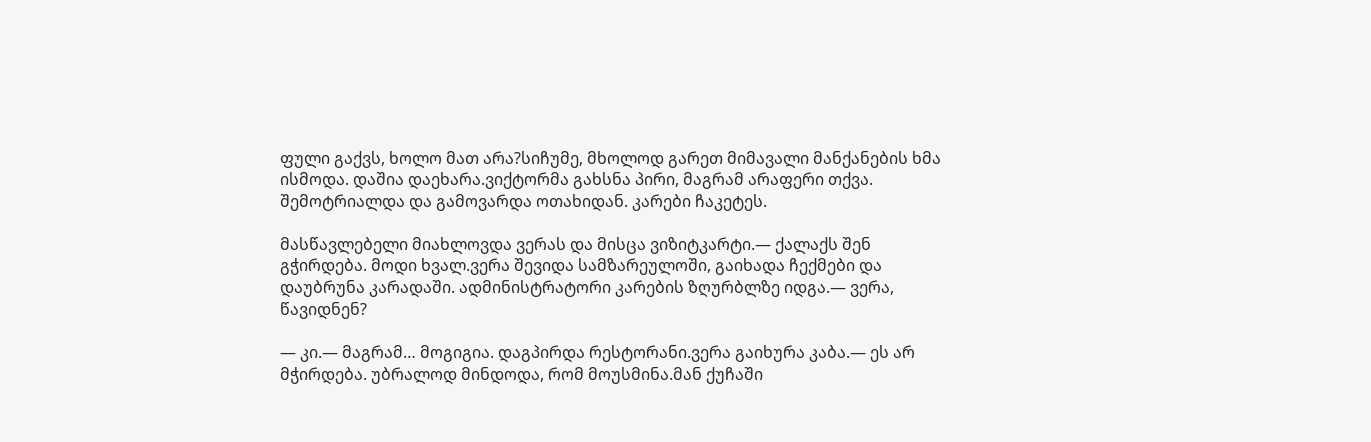ფული გაქვს, ხოლო მათ არა?სიჩუმე, მხოლოდ გარეთ მიმავალი მანქანების ხმა ისმოდა. დაშია დაეხარა.ვიქტორმა გახსნა პირი, მაგრამ არაფერი თქვა. შემოტრიალდა და გამოვარდა ოთახიდან. კარები ჩაკეტეს.

მასწავლებელი მიახლოვდა ვერას და მისცა ვიზიტკარტი.— ქალაქს შენ გჭირდება. მოდი ხვალ.ვერა შევიდა სამზარეულოში, გაიხადა ჩექმები და დაუბრუნა კარადაში. ადმინისტრატორი კარების ზღურბლზე იდგა.— ვერა, წავიდნენ?

— კი.— მაგრამ… მოგიგია. დაგპირდა რესტორანი.ვერა გაიხურა კაბა.— ეს არ მჭირდება. უბრალოდ მინდოდა, რომ მოუსმინა.მან ქუჩაში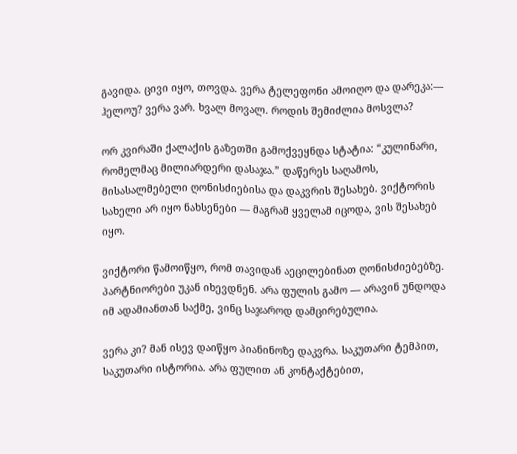გავიდა. ცივი იყო, თოვდა. ვერა ტელეფონი ამოიღო და დარეკა:— ჰელოუ? ვერა ვარ. ხვალ მოვალ. როდის შემიძლია მოსვლა?

ორ კვირაში ქალაქის გაზეთში გამოქვეყნდა სტატია: “კულინარი, რომელმაც მილიარდერი დასაჯა.” დაწერეს საღამოს, მისასალმებელი ღონისძიებისა და დაკვრის შესახებ. ვიქტორის სახელი არ იყო ნახსენები — მაგრამ ყველამ იცოდა, ვის შესახებ იყო.

ვიქტორი წამოიწყო, რომ თავიდან აეცილებინათ ღონისძიებებზე. პარტნიორები უკან იხევდნენ. არა ფულის გამო — არავინ უნდოდა იმ ადამიანთან საქმე, ვინც საჯაროდ დამცირებულია.

ვერა კი? მან ისევ დაიწყო პიანინოზე დაკვრა. საკუთარი ტემპით, საკუთარი ისტორია. არა ფულით ან კონტაქტებით,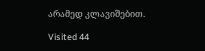არამედ კლავიშებით.

Visited 44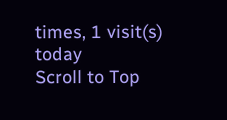times, 1 visit(s) today
Scroll to Top